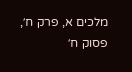מלכים א, פרק ח׳, פסוק ח׳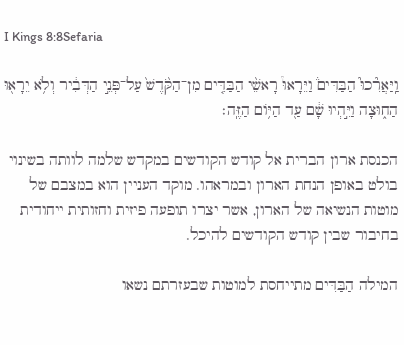I Kings 8:8Sefaria

וַֽיַּאֲרִ֘כוּ֮ הַבַּדִּים֒ וַיֵּרָאוּ֩ רָאשֵׁ֨י הַבַּדִּ֤ים מִן־הַקֹּ֙דֶשׁ֙ עַל־פְּנֵ֣י הַדְּבִ֔יר וְלֹ֥א יֵרָא֖וּ הַח֑וּצָה וַיִּ֣הְיוּ שָׁ֔ם עַ֖ד הַיּ֥וֹם הַזֶּֽה׃

הכנסת ארון הברית אל קודש הקודשים במקדש שלמה לוותה בשינוי בולט באופן הנחת הארון ובמראהו. מוקד העניין הוא במצבם של מוטות הנשיאה של הארון, אשר יצרו תופעה פיזית וחזותית ייחודית בחיבור שבין קודש הקודשים להיכל.

המילה הַבַּדִּים מתייחסת למוטות שבעזרתם נשאו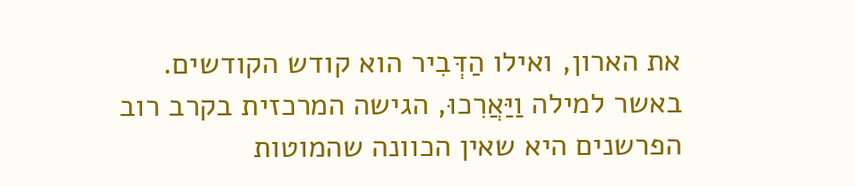את הארון, ואילו הַדְּבִיר הוא קודש הקודשים. באשר למילה וַיַּאֲרִכוּ, הגישה המרכזית בקרב רוב הפרשנים היא שאין הכוונה שהמוטות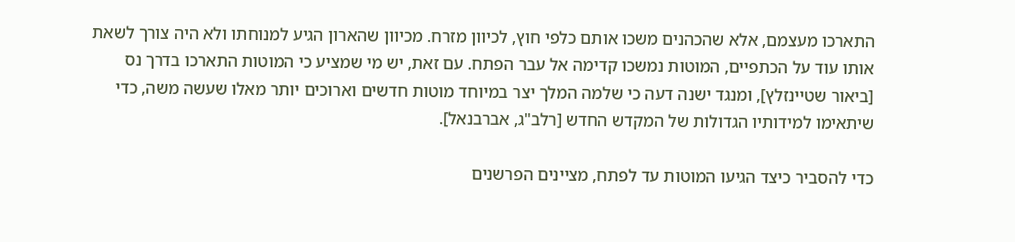התארכו מעצמם, אלא שהכהנים משכו אותם כלפי חוץ, לכיוון מזרח. מכיוון שהארון הגיע למנוחתו ולא היה צורך לשאת אותו עוד על הכתפיים, המוטות נמשכו קדימה אל עבר הפתח. עם זאת, יש מי שמציע כי המוטות התארכו בדרך נס [ביאור שטיינזלץ], ומנגד ישנה דעה כי שלמה המלך יצר במיוחד מוטות חדשים וארוכים יותר מאלו שעשה משה, כדי שיתאימו למידותיו הגדולות של המקדש החדש [רלב"ג, אברבנאל].

כדי להסביר כיצד הגיעו המוטות עד לפתח, מציינים הפרשנים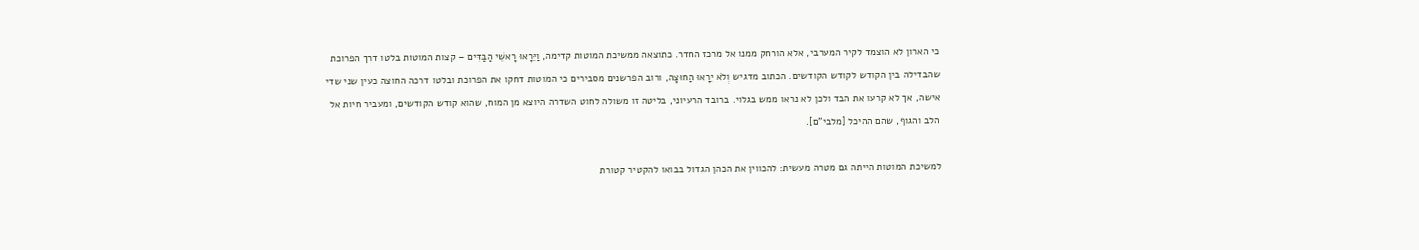כי הארון לא הוצמד לקיר המערבי, אלא הורחק ממנו אל מרכז החדר. כתוצאה ממשיכת המוטות קדימה, וַיֵּרָאוּ רָאשֵׁי הַבַּדִּים – קצות המוטות בלטו דרך הפרוכת שהבדילה בין הקודש לקודש הקודשים. הכתוב מדגיש וְלֹא יֵרָאוּ הַחוּצָה, ורוב הפרשנים מסבירים כי המוטות דחקו את הפרוכת ובלטו דרכה החוצה כעין שני שדי אישה, אך לא קרעו את הבד ולכן לא נראו ממש בגלוי. ברובד הרעיוני, בליטה זו משולה לחוט השדרה היוצא מן המוח, שהוא קודש הקודשים, ומעביר חיות אל הלב והגוף, שהם ההיכל [מלבי"ם].

למשיכת המוטות הייתה גם מטרה מעשית: להכווין את הכהן הגדול בבואו להקטיר קטורת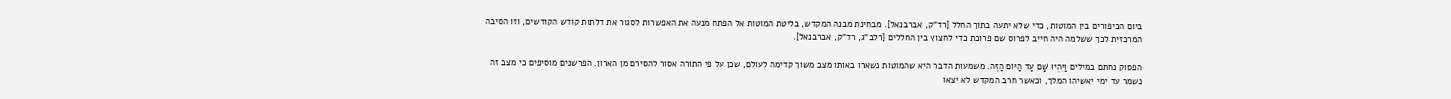ביום הכיפורים בין המוטות, כדי שלא יתעה בתוך החלל [רד"ק, אברבנאל]. מבחינת מבנה המקדש, בליטת המוטות אל הפתח מנעה את האפשרות לסגור את דלתות קודש הקודשים, וזו הסיבה המרכזית לכך ששלמה היה חייב לפרוס שם פרוכת כדי לחצוץ בין החללים [רלב"ג, רד"ק, אברבנאל].

הפסוק נחתם במילים וַיִּהְיוּ שָׁם עַד הַיּוֹם הַזֶּה. משמעות הדבר היא שהמוטות נשארו באותו מצב משוך קדימה לעולם, שכן על פי התורה אסור להסירם מן הארון. הפרשנים מוסיפים כי מצב זה נשמר עד ימי יאשיהו המלך, וכאשר חרב המקדש לא יצאו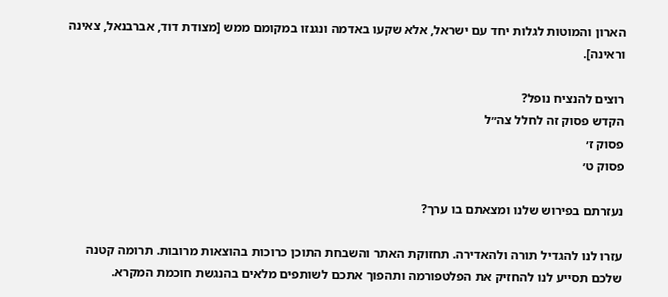הארון והמוטות לגלות יחד עם ישראל, אלא שקעו באדמה ונגנזו במקומם ממש [מצודת דוד, אברבנאל, צאינה וראינה].

רוצים להנציח נופל?
הקדש פסוק זה לחלל צה״ל
פסוק ז׳
פסוק ט׳

נעזרתם בפירוש שלנו ומצאתם בו ערך?

עזרו לנו להגדיל תורה ולהאדירה. תחזוקת האתר והשבחת התוכן כרוכות בהוצאות מרובות. תרומה קטנה שלכם תסייע לנו להחזיק את הפלטפורמה ותהפוך אתכם לשותפים מלאים בהנגשת חוכמת המקרא.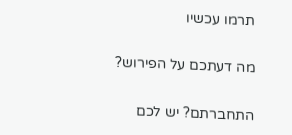תרמו עכשיו

מה דעתכם על הפירוש?

התחברתם? יש לכם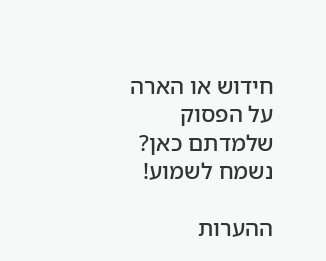חידוש או הארה על הפסוק שלמדתם כאן? נשמח לשמוע!

ההערות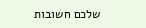שלכם חשובות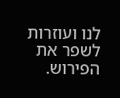לנו ועוזרות לשפר את הפירוש.